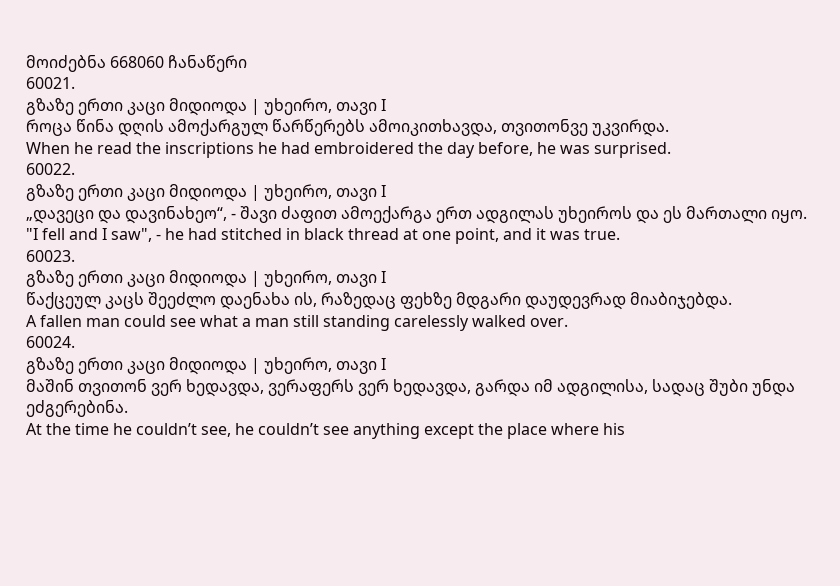მოიძებნა 668060 ჩანაწერი
60021.
გზაზე ერთი კაცი მიდიოდა | უხეირო, თავი I
როცა წინა დღის ამოქარგულ წარწერებს ამოიკითხავდა, თვითონვე უკვირდა.
When he read the inscriptions he had embroidered the day before, he was surprised.
60022.
გზაზე ერთი კაცი მიდიოდა | უხეირო, თავი I
„დავეცი და დავინახეო“, - შავი ძაფით ამოექარგა ერთ ადგილას უხეიროს და ეს მართალი იყო.
"I fell and I saw", - he had stitched in black thread at one point, and it was true.
60023.
გზაზე ერთი კაცი მიდიოდა | უხეირო, თავი I
წაქცეულ კაცს შეეძლო დაენახა ის, რაზედაც ფეხზე მდგარი დაუდევრად მიაბიჯებდა.
A fallen man could see what a man still standing carelessly walked over.
60024.
გზაზე ერთი კაცი მიდიოდა | უხეირო, თავი I
მაშინ თვითონ ვერ ხედავდა, ვერაფერს ვერ ხედავდა, გარდა იმ ადგილისა, სადაც შუბი უნდა ეძგერებინა.
At the time he couldn’t see, he couldn’t see anything except the place where his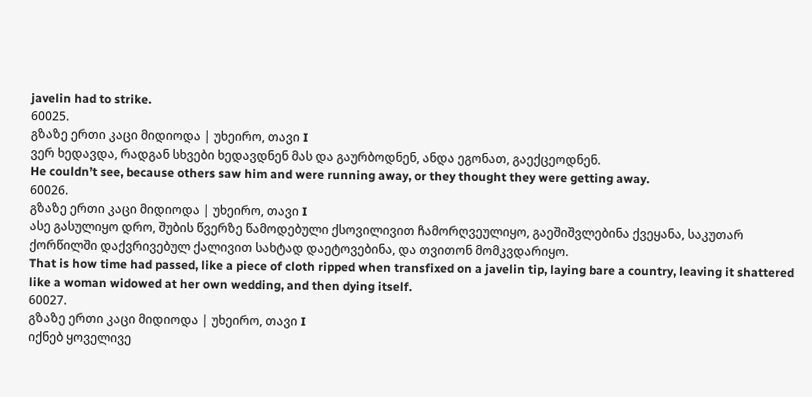javelin had to strike.
60025.
გზაზე ერთი კაცი მიდიოდა | უხეირო, თავი I
ვერ ხედავდა, რადგან სხვები ხედავდნენ მას და გაურბოდნენ, ანდა ეგონათ, გაექცეოდნენ.
He couldn’t see, because others saw him and were running away, or they thought they were getting away.
60026.
გზაზე ერთი კაცი მიდიოდა | უხეირო, თავი I
ასე გასულიყო დრო, შუბის წვერზე წამოდებული ქსოვილივით ჩამორღვეულიყო, გაეშიშვლებინა ქვეყანა, საკუთარ ქორწილში დაქვრივებულ ქალივით სახტად დაეტოვებინა, და თვითონ მომკვდარიყო.
That is how time had passed, like a piece of cloth ripped when transfixed on a javelin tip, laying bare a country, leaving it shattered like a woman widowed at her own wedding, and then dying itself.
60027.
გზაზე ერთი კაცი მიდიოდა | უხეირო, თავი I
იქნებ ყოველივე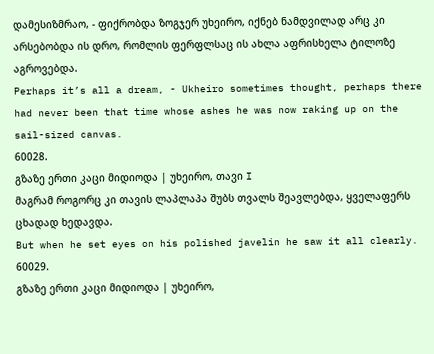დამესიზმრაო, - ფიქრობდა ზოგჯერ უხეირო, იქნებ ნამდვილად არც კი არსებობდა ის დრო, რომლის ფერფლსაც ის ახლა აფრისხელა ტილოზე აგროვებდა.
Perhaps it’s all a dream, - Ukheiro sometimes thought, perhaps there had never been that time whose ashes he was now raking up on the sail-sized canvas.
60028.
გზაზე ერთი კაცი მიდიოდა | უხეირო, თავი I
მაგრამ როგორც კი თავის ლაპლაპა შუბს თვალს შეავლებდა, ყველაფერს ცხადად ხედავდა.
But when he set eyes on his polished javelin he saw it all clearly.
60029.
გზაზე ერთი კაცი მიდიოდა | უხეირო,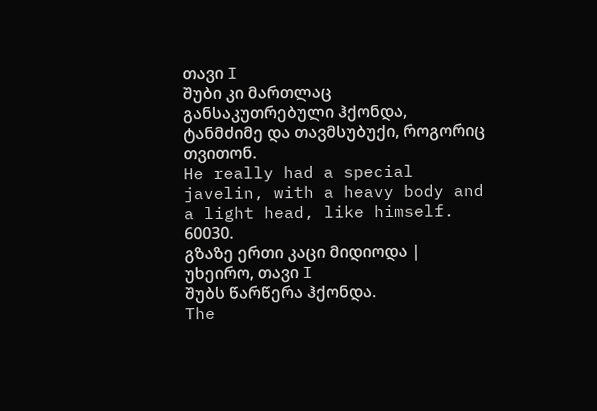თავი I
შუბი კი მართლაც განსაკუთრებული ჰქონდა, ტანმძიმე და თავმსუბუქი, როგორიც თვითონ.
He really had a special javelin, with a heavy body and a light head, like himself.
60030.
გზაზე ერთი კაცი მიდიოდა | უხეირო, თავი I
შუბს წარწერა ჰქონდა.
The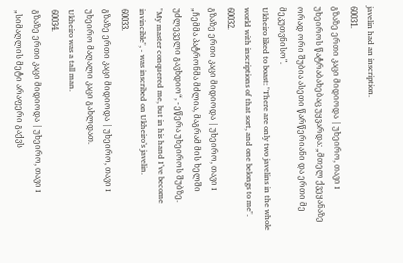javelin had an inscription.
60031.
გზაზე ერთი კაცი მიდიოდა | უხეირო, თავი I
უხეიროს წატრაბახებაც უყვარდა: „მთელ ქვეყანაზე ორად ორი შუბია ასეთი წარწერიანი და ერთი მე მეკუთვნისო".
Ukheiro liked to boast: "There are only two javelins in the whole world with inscriptions of that sort, and one belongs to me".
60032.
გზაზე ერთი კაცი მიდიოდა | უხეირო, თავი I
„ჩემმა პატრონმა მძლია, მაგრამ მის ხელში უძლეველი გავხდიო“, - ეწერა უხეიროს შუბზე.
"My master conquered me, but in his hand I’ve become invincible", - was inscribed on Ukheiro’s javelin.
60033.
გზაზე ერთი კაცი მიდიოდა | უხეირო, თავი I
უხეირო მაღალი კაცი გახლდათ.
Ukheiro was a tall man.
60034.
გზაზე ერთი კაცი მიდიოდა | უხეირო, თავი I
„სიმაღლის მეტი არაფერი გაქვს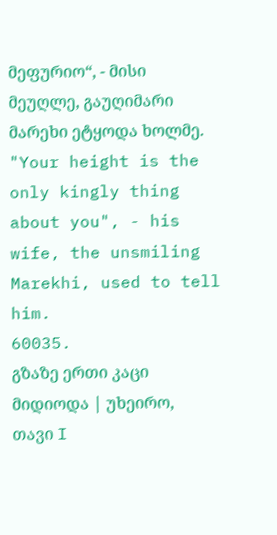მეფურიო“, - მისი მეუღლე, გაუღიმარი მარეხი ეტყოდა ხოლმე.
"Your height is the only kingly thing about you", - his wife, the unsmiling Marekhi, used to tell him.
60035.
გზაზე ერთი კაცი მიდიოდა | უხეირო, თავი I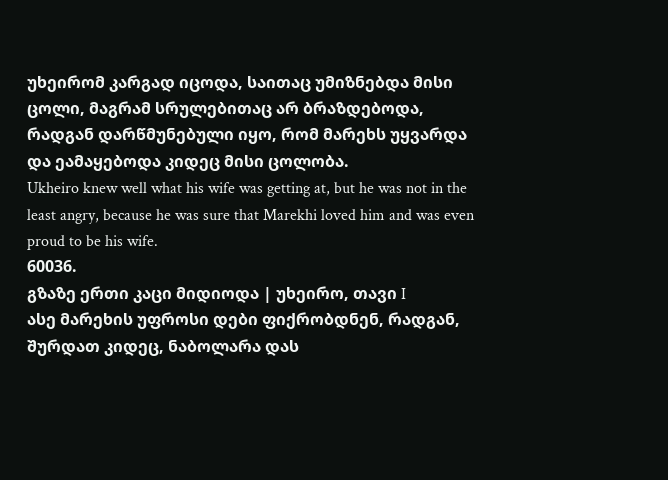უხეირომ კარგად იცოდა, საითაც უმიზნებდა მისი ცოლი, მაგრამ სრულებითაც არ ბრაზდებოდა, რადგან დარწმუნებული იყო, რომ მარეხს უყვარდა და ეამაყებოდა კიდეც მისი ცოლობა.
Ukheiro knew well what his wife was getting at, but he was not in the least angry, because he was sure that Marekhi loved him and was even proud to be his wife.
60036.
გზაზე ერთი კაცი მიდიოდა | უხეირო, თავი I
ასე მარეხის უფროსი დები ფიქრობდნენ, რადგან, შურდათ კიდეც, ნაბოლარა დას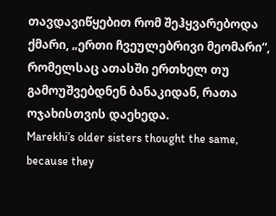თავდავიწყებით რომ შეჰყვარებოდა ქმარი, „ერთი ჩვეულებრივი მეომარი“, რომელსაც ათასში ერთხელ თუ გამოუშვებდნენ ბანაკიდან, რათა ოჯახისთვის დაეხედა.
Marekhi’s older sisters thought the same, because they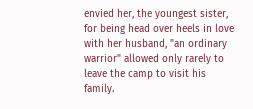envied her, the youngest sister, for being head over heels in love with her husband, "an ordinary warrior" allowed only rarely to leave the camp to visit his family.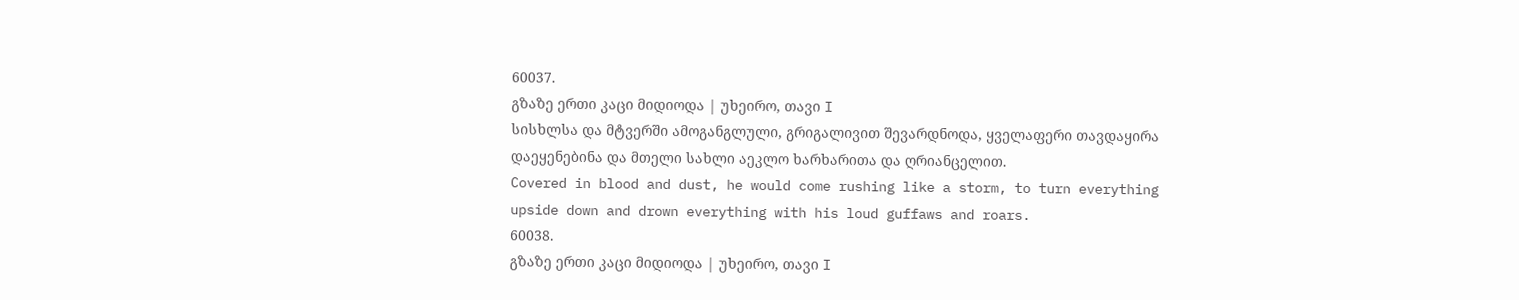60037.
გზაზე ერთი კაცი მიდიოდა | უხეირო, თავი I
სისხლსა და მტვერში ამოგანგლული, გრიგალივით შევარდნოდა, ყველაფერი თავდაყირა დაეყენებინა და მთელი სახლი აეკლო ხარხარითა და ღრიანცელით.
Covered in blood and dust, he would come rushing like a storm, to turn everything upside down and drown everything with his loud guffaws and roars.
60038.
გზაზე ერთი კაცი მიდიოდა | უხეირო, თავი I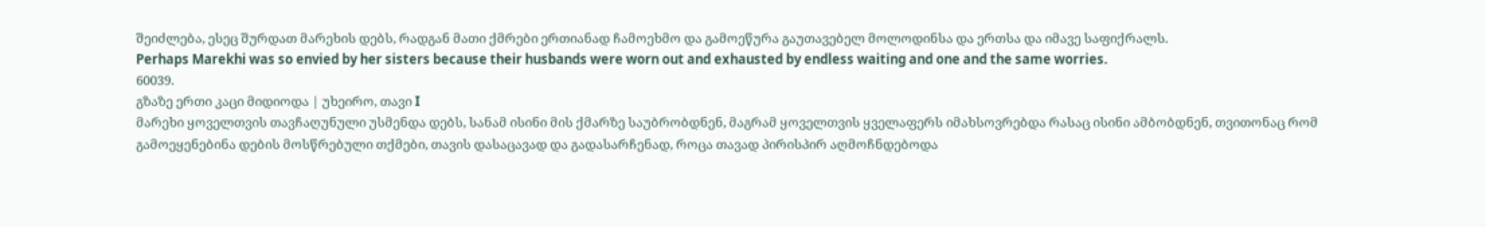შეიძლება, ესეც შურდათ მარეხის დებს, რადგან მათი ქმრები ერთიანად ჩამოეხმო და გამოეწურა გაუთავებელ მოლოდინსა და ერთსა და იმავე საფიქრალს.
Perhaps Marekhi was so envied by her sisters because their husbands were worn out and exhausted by endless waiting and one and the same worries.
60039.
გზაზე ერთი კაცი მიდიოდა | უხეირო, თავი I
მარეხი ყოველთვის თავჩაღუნული უსმენდა დებს, სანამ ისინი მის ქმარზე საუბრობდნენ, მაგრამ ყოველთვის ყველაფერს იმახსოვრებდა რასაც ისინი ამბობდნენ, თვითონაც რომ გამოეყენებინა დების მოსწრებული თქმები, თავის დასაცავად და გადასარჩენად, როცა თავად პირისპირ აღმოჩნდებოდა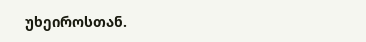უხეიროსთან.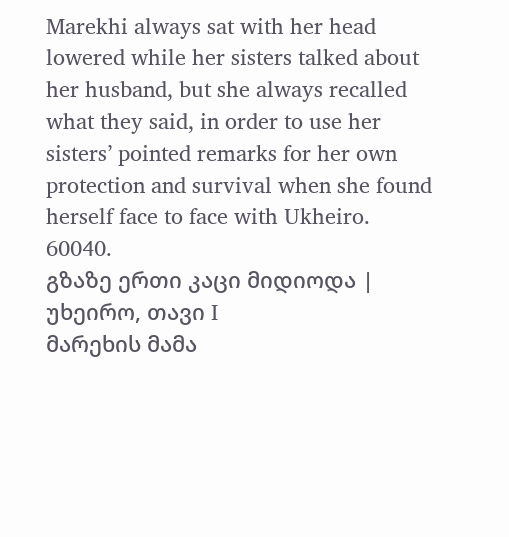Marekhi always sat with her head lowered while her sisters talked about her husband, but she always recalled what they said, in order to use her sisters’ pointed remarks for her own protection and survival when she found herself face to face with Ukheiro.
60040.
გზაზე ერთი კაცი მიდიოდა | უხეირო, თავი I
მარეხის მამა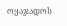ოყაჯადოს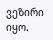ვეზირი იყო.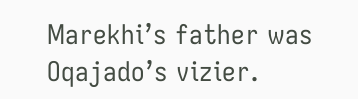Marekhi’s father was Oqajado’s vizier.